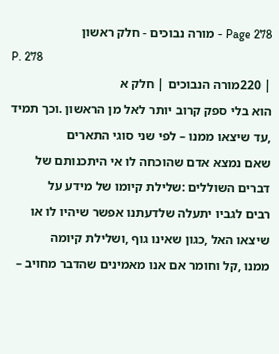Page 278 - מורה נבוכים - חלק ראשון
P. 278
| 220מורה הנבוכים | חלק א
הוא בלי ספק קרוב יותר לאל מן הראשון .וכך תמיד ,עד שיצאו ממנו – לפי שני סוגי התארים
שאם נמצא אדם שהוכחה לו אי היתכנותם של דברים השוללים :שלילת קיומו של מידע על
רבים לגביו יתעלה שלדעתנו אפשר שיהיו לו או שיצאו האל ,כגון שאינו גוף ,ושלילת קיומה
ממנו ,קל וחומר אם אנו מאמינים שהדבר מחויב –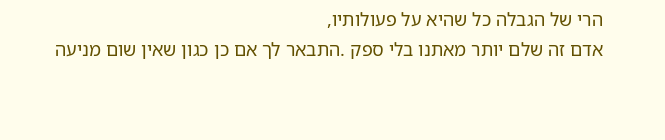הרי של הגבלה כל שהיא על פעולותיו,
אדם זה שלם יותר מאתנו בלי ספק .התבאר לך אם כן כגון שאין שום מניעה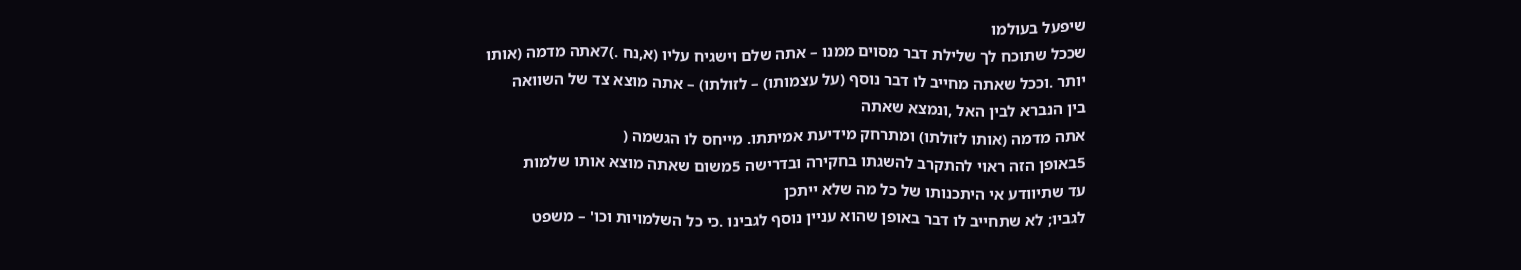שיפעל בעולמו
שככל שתוכח לך שלילת דבר מסוים ממנו – אתה שלם וישגיח עליו (א,נח .)7אתה מדמה (אותו
יותר .וככל שאתה מחייב לו דבר נוסף (על עצמותו) – לזולתו) – אתה מוצא צד של השוואה
בין הנברא לבין האל ,ונמצא שאתה
אתה מדמה (אותו לזולתו) ומתרחק מידיעת אמיתתו. מייחס לו הגשמה (
5באופן הזה ראוי להתקרב להשגתו בחקירה ובדרישה 5משום שאתה מוצא אותו שלמות
עד שתיוודע אי היתכנותו של כל מה שלא ייתכן
לגביו; לא שתחייב לו דבר באופן שהוא עניין נוסף לגבינו .כי כל השלמויות וכו' – משפט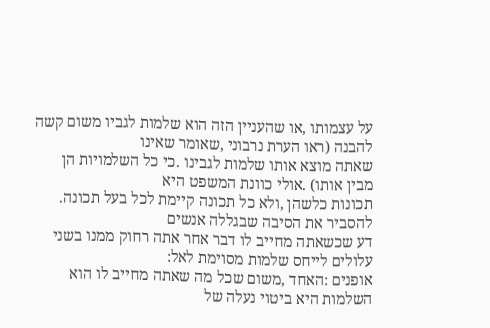על עצמותו ,או שהעניין הזה הוא שלמות לגביו משום קשה להבנה (ראו הערת נרבוני ,שאומר שאינו
שאתה מוצא אותו שלמות לגבינו .כי כל השלמויות הן מבין אותו) .אולי כוונת המשפט היא
תכונות כלשהן ,ולא כל תכונה קיימת לכל בעל תכונה. להסביר את הסיבה שבגללה אנשים
דע שכשאתה מחייב לו דבר אחר אתה רחוק ממנו בשני עלולים לייחס שלמות מסוימת לאל:
אופנים :האחד ,משום שכל מה שאתה מחייב לו הוא השלמות היא ביטוי נעלה של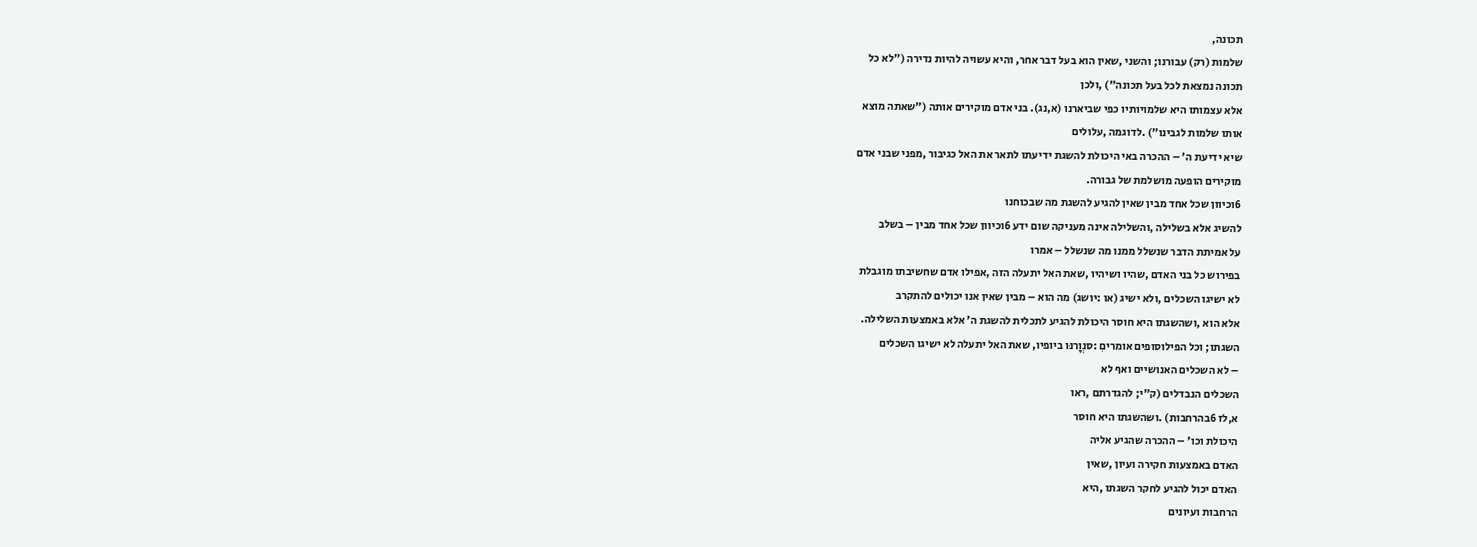תכונה,
שלמות (רק) עבורנו; והשני ,שאין הוא בעל דבר אחר, והיא עשויה להיות נדירה ("לא כל
תכונה נמצאת לכל בעל תכונה") ,ולכן
אלא עצמותו היא שלמויותיו כפי שביארנו (א,נג). בני אדם מוקירים אותה ("שאתה מוצא
אותו שלמות לגבינו") .לדוגמה ,עלולים
שיא ידיעת ה' – ההכרה באי היכולת להשגת ידיעתו לתאר את האל כגיבור ,מפני שבני אדם
מוקירים הופעה מושלמת של גבורה.
6וכיוון שכל אחד מבין שאין להגיע להשגת מה שבכוחנו
להשיג אלא בשלילה ,והשלילה אינה מעניקה שום ידע 6וכיוון שכל אחד מבין – בשלב
על אמיתת הדבר שנשלל ממנו מה שנשלל – אמרו
בפירוש כל בני האדם ,שהיו ושיהיו ,שאת האל יתעלה הזה ,אפילו אדם שחשיבתו מוגבלת
לא ישיגו השכלים ,ולא ישיג (או :יושג) מה הוא – מבין שאין אנו יכולים להתקרב
אלא הוא ,ושהשגתו היא חוסר היכולת להגיע לתכלית להשגת ה' אלא באמצעות השלילה.
השגתו; וכל הפילוסופים אומריםִ :סנְוָרנּו ביופיו, שאת האל יתעלה לא ישיגו השכלים
– לא השכלים האנושיים ואף לא
השכלים הנבדלים (ק"י; להגדרתם ,ראו
א,לז 6בהרחבות) .ושהשגתו היא חוסר
היכולת וכו' – ההכרה שהגיע אליה
האדם באמצעות חקירה ועיון ,שאין
האדם יכול להגיע לחקר השגתו ,היא
הרחבות ועיונים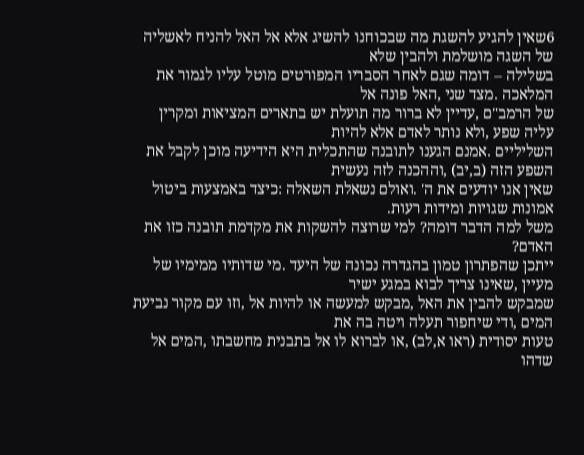6שאין להגיע להשגת מה שבכוחנו להשיג אלא אל האל להניח לאשליה של השגה מושלמת ולהבין שלא
בשלילה – דומה שגם לאחר הסבריו המפורטים מוטל עליו לגמור את המלאכה .מצד שני ,האל פונה אל
של הרמב"ם ,עדיין לא ברור מה תועלת יש בתארים המציאות ומקרין עליה שפע ,ולא נותר לאדם אלא להיות
השליליים .אמנם הגענו לתובנה שהתכלית היא הידיעה מוכן לקבל את השפע הזה (ב,יב) ,וההכנה לזה נעשית
שאין אנו יודעים את ה' .ואולם נשאלת השאלה :כיצד באמצעות ביטול אמונות שגויות ומידות רעות.
משל למה הדבר דומה? למי שרוצה להשקות את מקדמת תובנה כזו את האדם?
ייתכן שהפתרון טמון בהגדרה נכונה של היעד .מי שדותיו ממימיו של מעיין ,שאינו צריך לבוא במגע ישיר
שמבקש להבין את האל ,מבקש למעשה או להיות אל ,וזו עם מקור נביעת המים ,ודי שיחפור תעלה ויטה בה את
טעות יסודית (ראו א,לב) ,או לברוא לו אל בתבנית מחשבתו ,המים אל שדהו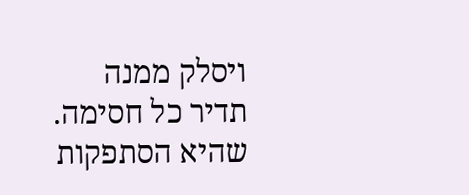ויסלק ממנה תדיר כל חסימה.
שהיא הסתפקות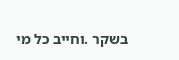בשקר .וחייב כל מי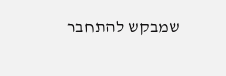שמבקש להתחבר